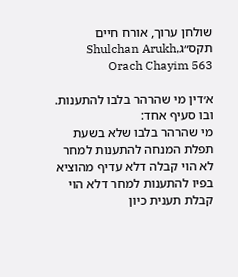שולחן ערוך, אורח חיים תקס״גShulchan Arukh, Orach Chayim 563

א׳דין מי שהרהר בלבו להתענות. ובו סעיף אחד:
מי שהרהר בלבו שלא בשעת תפלת המנחה להתענות למחר לא הוי קבלה דלא עדיף מהוציא בפיו להתענות למחר דלא הוי קבלת תענית כיון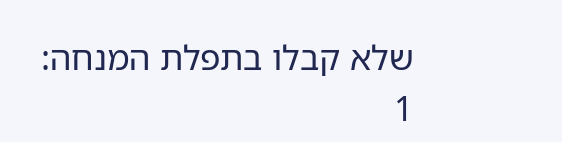שלא קבלו בתפלת המנחה:
1